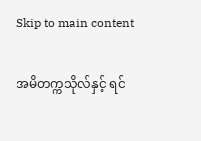Skip to main content

အမိတက္ကသိုလ်နှင့် ရင်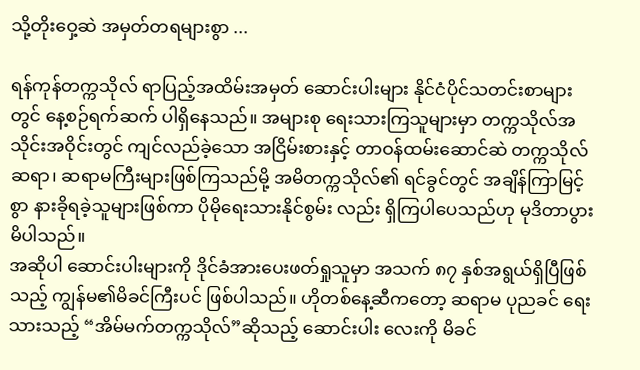သို့တိုးဝှေ့ဆဲ အမှတ်တရများစွာ ...

ရန်ကုန်တက္ကသိုလ် ရာပြည့်အထိမ်းအမှတ် ဆောင်းပါးများ နိုင်ငံပိုင်သတင်းစာများတွင် နေ့စဉ်ရက်ဆက် ပါရှိနေသည်။ အများစု ရေးသားကြသူများမှာ တက္ကသိုလ်အသိုင်းအဝိုင်းတွင် ကျင်လည်ခဲ့သော အငြိမ်းစားနှင့် တာဝန်ထမ်းဆောင်ဆဲ တက္ကသိုလ် ဆရာ၊ ဆရာမကြီးများဖြစ်ကြသည်မို့ အမိတက္ကသိုလ်၏ ရင်ခွင်တွင် အချိန်ကြာမြင့်စွာ နားခိုရခဲ့သူများဖြစ်ကာ ပိုမိုရေးသားနိုင်စွမ်း လည်း ရှိကြပါပေသည်ဟု မုဒိတာပွားမိပါသည်။
အဆိုပါ ဆောင်းပါးများကို ဒိုင်ခံအားပေးဖတ်ရှုသူမှာ အသက် ၈၇ နှစ်အရွယ်ရှိပြီဖြစ်သည့် ကျွန်မ၏မိခင်ကြီးပင် ဖြစ်ပါသည်။ ဟိုတစ်နေ့ဆီကတော့ ဆရာမ ပုညခင် ရေးသားသည့် “အိမ်မက်တက္ကသိုလ်”ဆိုသည့် ဆောင်းပါး လေးကို မိခင်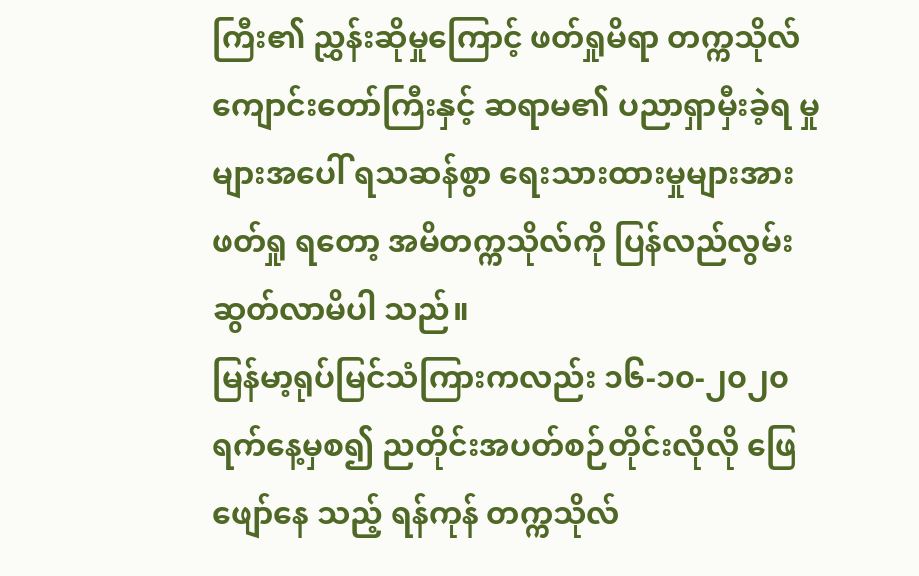ကြီး၏ ညွှန်းဆိုမှုကြောင့် ဖတ်ရှုမိရာ တက္ကသိုလ်ကျောင်းတော်ကြီးနှင့် ဆရာမ၏ ပညာရှာမှီးခဲ့ရ မှုများအပေါ် ရသဆန်စွာ ရေးသားထားမှုများအား ဖတ်ရှု ရတော့ အမိတက္ကသိုလ်ကို ပြန်လည်လွမ်းဆွတ်လာမိပါ သည်။
မြန်မာ့ရုပ်မြင်သံကြားကလည်း ၁၆-၁၀-၂၀၂၀ ရက်နေ့မှစ၍ ညတိုင်းအပတ်စဉ်တိုင်းလိုလို ဖြေဖျော်နေ သည့် ရန်ကုန် တက္ကသိုလ်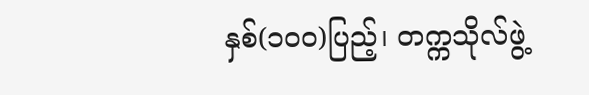နှစ်(၁၀၀)ပြည့်၊ တက္ကသိုလ်ဖွဲ့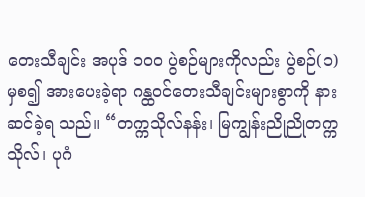တေးသီချင်း အပုဒ် ၁၀၀ ပွဲစဉ်များကိုလည်း ပွဲစဉ်(၁)မှစ၍ အားပေးခဲ့ရာ ဂန္ထဝင်တေးသီချင်းများစွာကို နားဆင်ခဲ့ရ သည်။ “တက္ကသိုလ်နန်း၊ မြကျွန်းညိုညိုတက္ကသိုလ်၊ ပုဂံ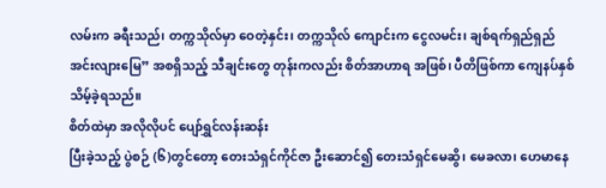လမ်းက ခရီးသည်၊ တက္ကသိုလ်မှာ ဝေတဲ့နှင်း၊ တက္ကသိုလ် ကျောင်းက ငွေလမင်း၊ ချစ်ရက်ရှည်ရှည်အင်းလျားမြေ” အစရှိသည့် သီချင်းတွေ တုန်းကလည်း စိတ်အာဟာရ အဖြစ်၊ ပီတိဖြစ်ကာ ကျေနပ်နှစ်သိမ့်ခဲ့ရသည်။
စိတ်ထဲမှာ အလိုလိုပင် ပျော်ရွှင်လန်းဆန်း
ပြီးခဲ့သည့် ပွဲစဉ် (၆)တွင်တော့ တေးသံရှင်ကိုင်ဇာ ဦးဆောင်၍ တေးသံရှင်မေဆွိ၊ မေခလာ၊ ဟေမာနေ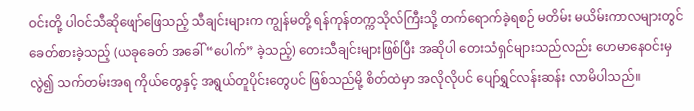ဝင်းတို့ ပါဝင်သီဆိုဖျော်ဖြေသည့် သီချင်းများက ကျွန်မတို့ ရန်ကုန်တက္ကသိုလ်ကြီးသို့ တက်ရောက်ခဲ့ရစဉ် မတိမ်း မယိမ်းကာလများတွင် ခေတ်စားခဲ့သည့် (ယခုခေတ် အခေါ် “ပေါက်” ခဲ့သည့်) တေးသီချင်းများဖြစ်ပြီး အဆိုပါ တေးသံရှင်များသည်လည်း ဟေမာနေဝင်းမှလွဲ၍ သက်တမ်းအရ ကိုယ်တွေနှင့် အရွယ်တူပိုင်းတွေပင် ဖြစ်သည်မို့ စိတ်ထဲမှာ အလိုလိုပင် ပျော်ရွှင်လန်းဆန်း လာမိပါသည်။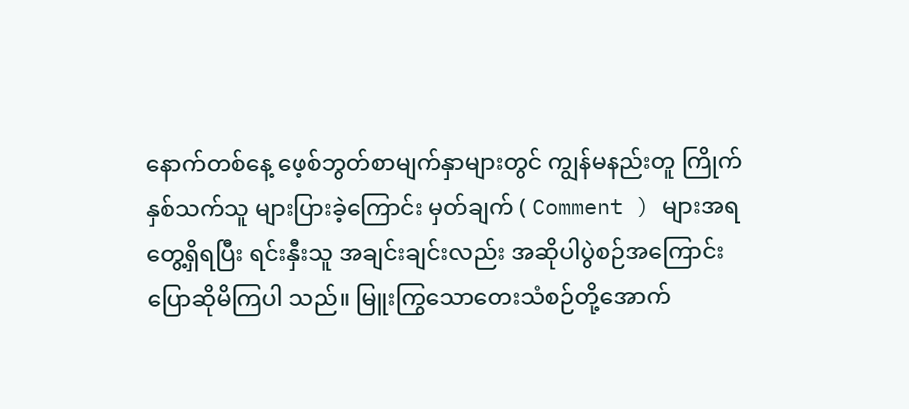နောက်တစ်နေ့ ဖေ့စ်ဘွတ်စာမျက်နှာများတွင် ကျွန်မနည်းတူ ကြိုက်နှစ်သက်သူ များပြားခဲ့ကြောင်း မှတ်ချက် ( Comment ) များအရ တွေ့ရှိရပြီး ရင်းနှီးသူ အချင်းချင်းလည်း အဆိုပါပွဲစဉ်အကြောင်း ပြောဆိုမိကြပါ သည်။ မြူးကြွသောတေးသံစဉ်တို့အောက်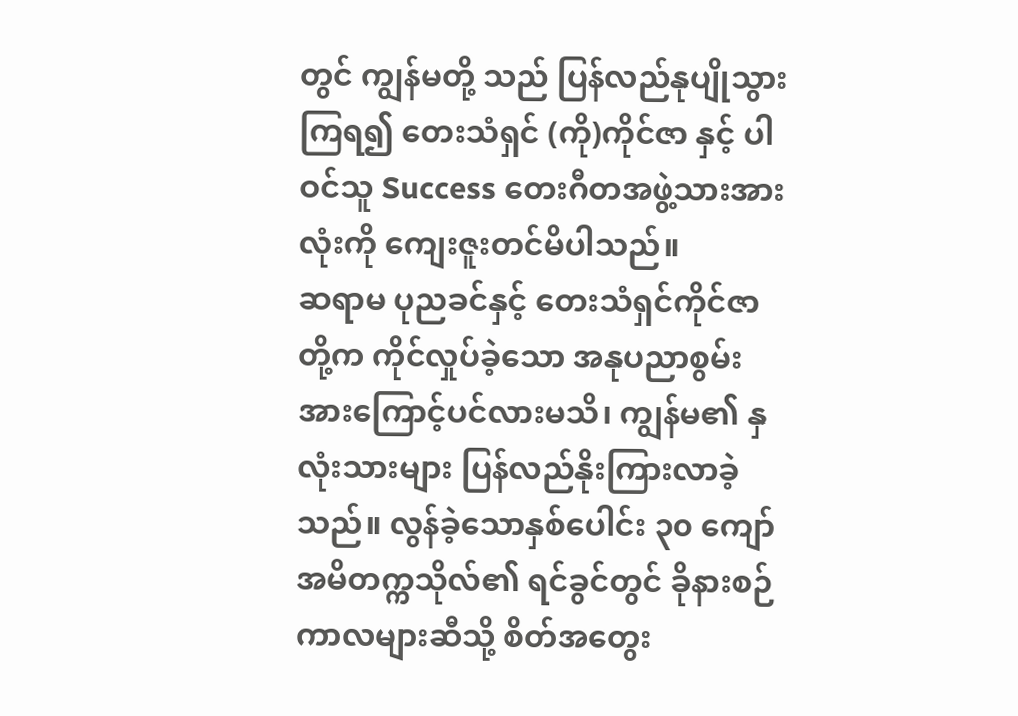တွင် ကျွန်မတို့ သည် ပြန်လည်နုပျိုသွားကြရ၍ တေးသံရှင် (ကို)ကိုင်ဇာ နှင့် ပါဝင်သူ Success တေးဂီတအဖွဲ့သားအားလုံးကို ကျေးဇူးတင်မိပါသည်။
ဆရာမ ပုညခင်နှင့် တေးသံရှင်ကိုင်ဇာတို့က ကိုင်လှုပ်ခဲ့သော အနုပညာစွမ်းအားကြောင့်ပင်လားမသိ၊ ကျွန်မ၏ နှလုံးသားများ ပြန်လည်နိုးကြားလာခဲ့သည်။ လွန်ခဲ့သောနှစ်ပေါင်း ၃၀ ကျော် အမိတက္ကသိုလ်၏ ရင်ခွင်တွင် ခိုနားစဉ်ကာလများဆီသို့ စိတ်အတွေး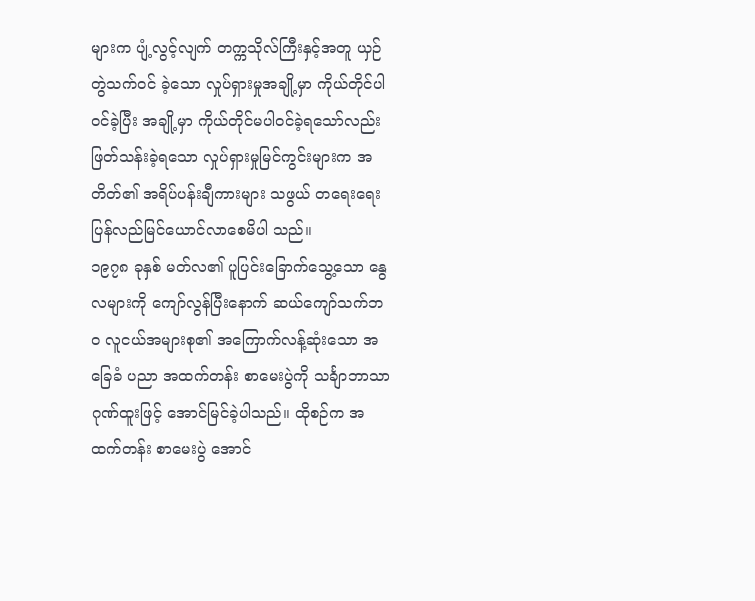များက ပျံ့လွင့်လျက် တက္ကသိုလ်ကြီးနှင့်အတူ ယှဉ်တွဲသက်ဝင် ခဲ့သော လှုပ်ရှားမှုအချို့မှာ ကိုယ်တိုင်ပါဝင်ခဲ့ပြီး အချို့မှာ ကိုယ်တိုင်မပါဝင်ခဲ့ရသော်လည်း ဖြတ်သန်းခဲ့ရသော လှုပ်ရှားမှုမြင်ကွင်းများက အတိတ်၏ အရိပ်ပန်းချီကားများ သဖွယ် တရေးရေးပြန်လည်မြင်ယောင်လာစေမိပါ သည်။
၁၉၇၈ ခုနှစ် မတ်လ၏ ပူပြင်းခြောက်သွေ့သော နွေလများကို ကျော်လွန်ပြီးနောက် ဆယ်ကျော်သက်ဘဝ လူငယ်အများစု၏ အကြောက်လန့်ဆုံးသော အခြေခံ ပညာ အထက်တန်း စာမေးပွဲကို သင်္ချာဘာသာဂုဏ်ထူးဖြင့် အောင်မြင်ခဲ့ပါသည်။ ထိုစဉ်က အထက်တန်း စာမေးပွဲ အောင်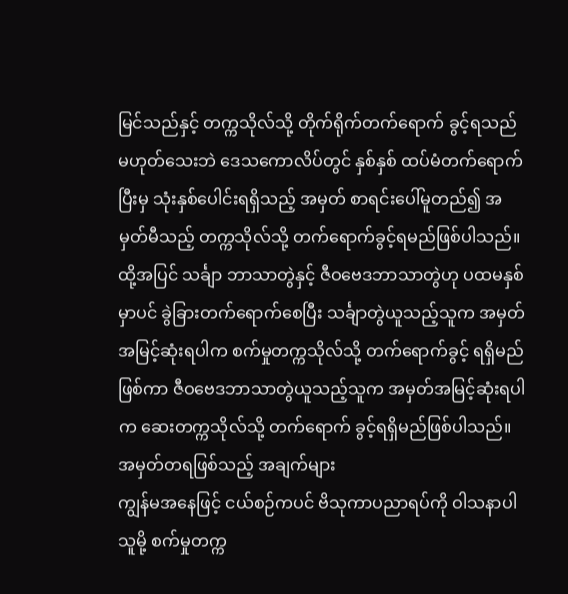မြင်သည်နှင့် တက္ကသိုလ်သို့ တိုက်ရိုက်တက်ရောက် ခွင့်ရသည် မဟုတ်သေးဘဲ ဒေသကောလိပ်တွင် နှစ်နှစ် ထပ်မံတက်ရောက်ပြီးမှ သုံးနှစ်ပေါင်းရရှိသည့် အမှတ် စာရင်းပေါ်မူတည်၍ အမှတ်မီသည့် တက္ကသိုလ်သို့ တက်ရောက်ခွင့်ရမည်ဖြစ်ပါသည်။ ထို့အပြင် သင်္ချာ ဘာသာတွဲနှင့် ဇီဝဗေဒဘာသာတွဲဟု ပထမနှစ်မှာပင် ခွဲခြားတက်ရောက်စေပြီး သင်္ချာတွဲယူသည့်သူက အမှတ် အမြင့်ဆုံးရပါက စက်မှုတက္ကသိုလ်သို့ တက်ရောက်ခွင့် ရရှိမည်ဖြစ်ကာ ဇီဝဗေဒဘာသာတွဲယူသည့်သူက အမှတ်အမြင့်ဆုံးရပါက ဆေးတက္ကသိုလ်သို့ တက်ရောက် ခွင့်ရရှိမည်ဖြစ်ပါသည်။
အမှတ်တရဖြစ်သည့် အချက်များ
ကျွန်မအနေဖြင့် ငယ်စဉ်ကပင် ဗိသုကာပညာရပ်ကို ဝါသနာပါသူမို့ စက်မှုတက္က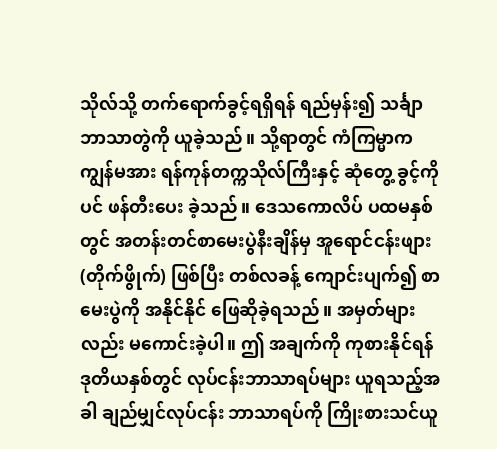သိုလ်သို့ တက်ရောက်ခွင့်ရရှိရန် ရည်မှန်း၍ သင်္ချာဘာသာတွဲကို ယူခဲ့သည်။ သို့ရာတွင် ကံကြမ္မာက ကျွန်မအား ရန်ကုန်တက္ကသိုလ်ကြီးနှင့် ဆုံတွေ့ ခွင့်ကိုပင် ဖန်တီးပေး ခဲ့သည်။ ဒေသကောလိပ် ပထမနှစ်တွင် အတန်းတင်စာမေးပွဲနီးချိန်မှ အူရောင်ငန်းဖျား(တိုက်ဖွိုက်) ဖြစ်ပြီး တစ်လခန့် ကျောင်းပျက်၍ စာမေးပွဲကို အနိုင်နိုင် ဖြေဆိုခဲ့ရသည်။ အမှတ်များလည်း မကောင်းခဲ့ပါ။ ဤ အချက်ကို ကုစားနိုင်ရန် ဒုတိယနှစ်တွင် လုပ်ငန်းဘာသာရပ်များ ယူရသည့်အခါ ချည်မျှင်လုပ်ငန်း ဘာသာရပ်ကို ကြိုးစားသင်ယူ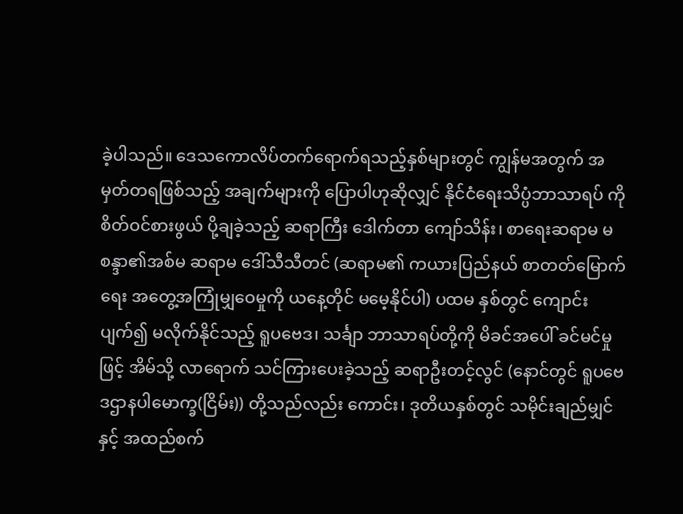ခဲ့ပါသည်။ ဒေသကောလိပ်တက်ရောက်ရသည့်နှစ်များတွင် ကျွန်မအတွက် အမှတ်တရဖြစ်သည့် အချက်များကို ပြောပါဟုဆိုလျှင် နိုင်ငံရေးသိပ္ပံဘာသာရပ် ကို စိတ်ဝင်စားဖွယ် ပို့ချခဲ့သည့် ဆရာကြီး ဒေါက်တာ ကျော်သိန်း၊ စာရေးဆရာမ မစန္ဒာ၏အစ်မ ဆရာမ ဒေါ်သီသီတင် (ဆရာမ၏ ကယားပြည်နယ် စာတတ်မြောက် ရေး အတွေ့အကြုံမျှဝေမှုကို ယနေ့တိုင် မမေ့နိုင်ပါ) ပထမ နှစ်တွင် ကျောင်းပျက်၍ မလိုက်နိုင်သည့် ရူပဗေဒ၊ သင်္ချာ ဘာသာရပ်တို့ကို မိခင်အပေါ် ခင်မင်မှုဖြင့် အိမ်သို့ လာရောက် သင်ကြားပေးခဲ့သည့် ဆရာဦးတင့်လွင် (နောင်တွင် ရူပဗေဒဌာနပါမောက္ခ(ငြိမ်း)) တို့သည်လည်း ကောင်း၊ ဒုတိယနှစ်တွင် သမိုင်းချည်မျှင်နှင့် အထည်စက်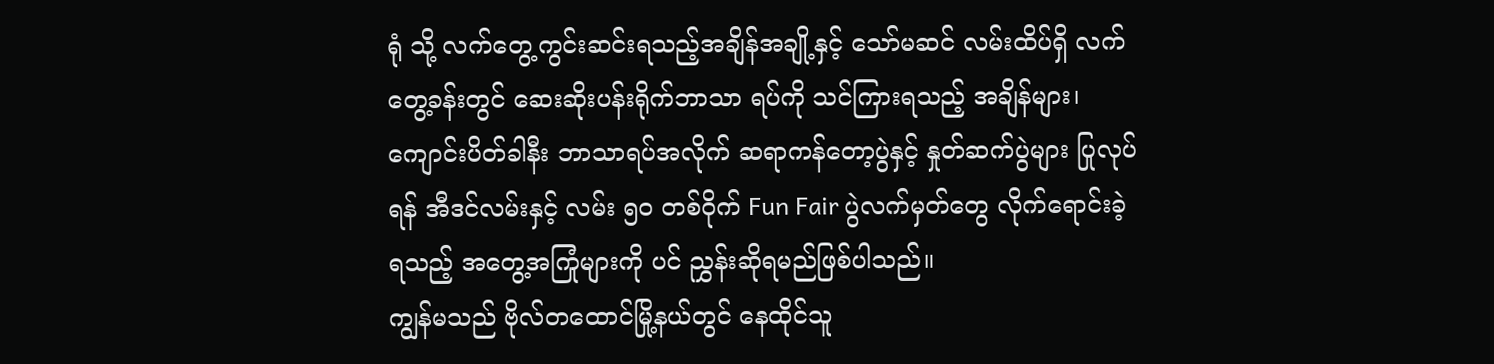ရုံ သို့ လက်တွေ့ကွင်းဆင်းရသည့်အချိန်အချို့နှင့် သော်မဆင် လမ်းထိပ်ရှိ လက်တွေ့ခန်းတွင် ဆေးဆိုးပန်းရိုက်ဘာသာ ရပ်ကို သင်ကြားရသည့် အချိန်များ၊ ကျောင်းပိတ်ခါနီး ဘာသာရပ်အလိုက် ဆရာကန်တော့ပွဲနှင့် နှုတ်ဆက်ပွဲများ ပြုလုပ်ရန် အီဒင်လမ်းနှင့် လမ်း ၅၀ တစ်ဝိုက် Fun Fair ပွဲလက်မှတ်တွေ လိုက်ရောင်းခဲ့ရသည့် အတွေ့အကြုံများကို ပင် ညွှန်းဆိုရမည်ဖြစ်ပါသည်။
ကျွန်မသည် ဗိုလ်တထောင်မြို့နယ်တွင် နေထိုင်သူ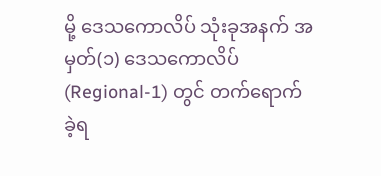မို့ ဒေသကောလိပ် သုံးခုအနက် အမှတ်(၁) ဒေသကောလိပ် (Regional-1) တွင် တက်ရောက်ခဲ့ရ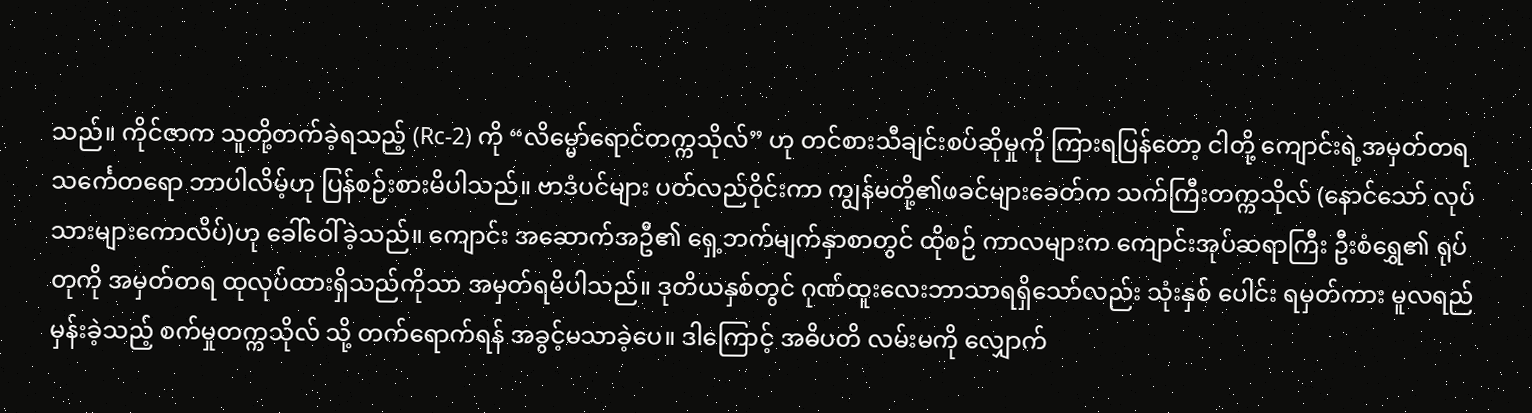သည်။ ကိုင်ဇာက သူတို့တက်ခဲ့ရသည့် (Rc-2) ကို “လိမ္မော်ရောင်တက္ကသိုလ်” ဟု တင်စားသီချင်းစပ်ဆိုမှုကို ကြားရပြန်တော့ ငါတို့ ကျောင်းရဲ့အမှတ်တရ သင်္ကေတရော ဘာပါလိမ့်ဟု ပြန်စဉ်းစားမိပါသည်။ ဗာဒံပင်များ ပတ်လည်ဝိုင်းကာ ကျွန်မတို့၏ဖခင်များခေတ်က သက်ကြီးတက္ကသိုလ် (နောင်သော် လုပ်သားများကောလိပ်)ဟု ခေါ်ဝေါ်ခဲ့သည်။ ကျောင်း အဆောက်အဦ၏ ရှေ့ဘက်မျက်နှာစာတွင် ထိုစဉ် ကာလများက ကျောင်းအုပ်ဆရာကြီး ဦးစံရွှေ၏ ရုပ်တုကို အမှတ်တရ ထုလုပ်ထားရှိသည်ကိုသာ အမှတ်ရမိပါသည်။ ဒုတိယနှစ်တွင် ဂုဏ်ထူးလေးဘာသာရရှိသော်လည်း သုံးနှစ် ပေါင်း ရမှတ်ကား မူလရည်မှန်းခဲ့သည့် စက်မှုတက္ကသိုလ် သို့ တက်ရောက်ရန် အခွင့်မသာခဲ့ပေ။ ဒါကြောင့် အဓိပတိ လမ်းမကို လျှောက်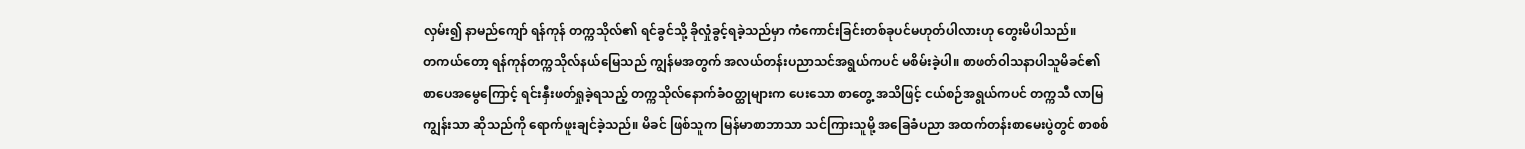လှမ်း၍ နာမည်ကျော် ရန်ကုန် တက္ကသိုလ်၏ ရင်ခွင်သို့ ခိုလှုံခွင့်ရခဲ့သည်မှာ ကံကောင်းခြင်းတစ်ခုပင်မဟုတ်ပါလားဟု တွေးမိပါသည်။
တကယ်တော့ ရန်ကုန်တက္ကသိုလ်နယ်မြေသည် ကျွန်မအတွက် အလယ်တန်းပညာသင်အရွယ်ကပင် မစိမ်းခဲ့ပါ။ စာဖတ်ဝါသနာပါသူမိခင်၏ စာပေအမွေကြောင့် ရင်းနှီးဖတ်ရှုခဲ့ရသည့် တက္ကသိုလ်နောက်ခံဝတ္ထုများက ပေးသော စာတွေ့ အသိဖြင့် ငယ်စဉ်အရွယ်ကပင် တက္ကသီ လာမြကျွန်းသာ ဆိုသည်ကို ရောက်ဖူးချင်ခဲ့သည်။ မိခင် ဖြစ်သူက မြန်မာစာဘာသာ သင်ကြားသူမို့ အခြေခံပညာ အထက်တန်းစာမေးပွဲတွင် စာစစ်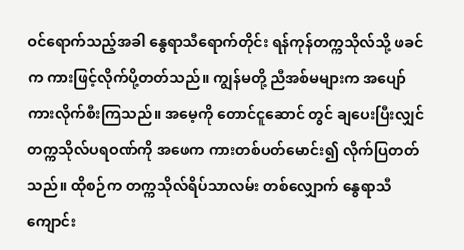ဝင်ရောက်သည့်အခါ နွေရာသီရောက်တိုင်း ရန်ကုန်တက္ကသိုလ်သို့ ဖခင်က ကားဖြင့်လိုက်ပို့တတ်သည်။ ကျွန်မတို့ ညီအစ်မများက အပျော် ကားလိုက်စီးကြသည်။ အမေ့ကို တောင်ငူဆောင် တွင် ချပေးပြီးလျှင် တက္ကသိုလ်ပရဝဏ်ကို အဖေက ကားတစ်ပတ်မောင်း၍ လိုက်ပြတတ်သည်။ ထိုစဉ်က တက္ကသိုလ်ရိပ်သာလမ်း တစ်လျှောက် နွေရာသီကျောင်း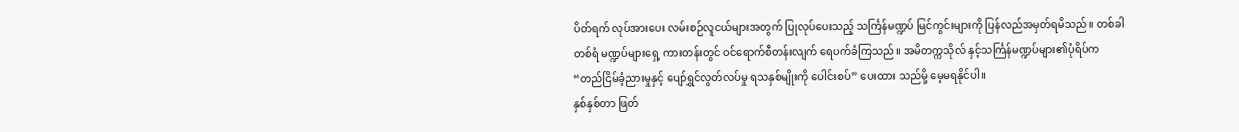ပိတ်ရက် လုပ်အားပေး လမ်းစဉ်လူငယ်များအတွက် ပြုလုပ်ပေးသည့် သင်္ကြန်မဏ္ဍပ် မြင်ကွင်းများကို ပြန်လည်အမှတ်ရမိသည်။ တစ်ခါတစ်ရံ မဏ္ဍပ်များရှေ့ ကားတန်းတွင် ဝင်ရောက်စီတန်းလျက် ရေပက်ခံကြသည်။ အမိတက္ကသိုလ် နှင့်သင်္ကြန်မဏ္ဍပ်များ၏ပုံရိပ်က “တည်ငြိမ်ခံ့ညားမှုနှင့် ပျော်ရွှင်လွတ်လပ်မှု ရသနှစ်မျိုးကို ပေါင်းစပ်” ပေးထား သည်မို့ မေ့မရနိုင်ပါ။
နှစ်နှစ်တာ ဖြတ်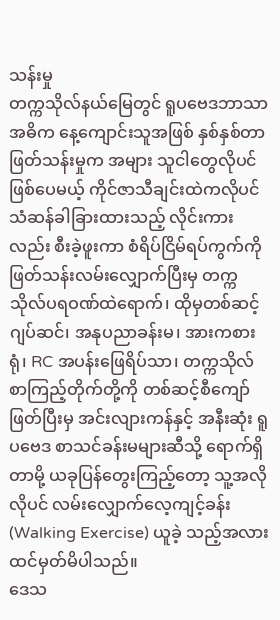သန်းမှု
တက္ကသိုလ်နယ်မြေတွင် ရူပဗေဒဘာသာအဓိက နေ့ကျောင်းသူအဖြစ် နှစ်နှစ်တာ ဖြတ်သန်းမှုက အများ သူငါတွေလိုပင် ဖြစ်ပေမယ့် ကိုင်ဇာသီချင်းထဲကလိုပင် သံဆန်ခါခြားထားသည့် လိုင်းကားလည်း စီးခဲ့ဖူးကာ စံရိပ်ငြိမ်ရပ်ကွက်ကို ဖြတ်သန်းလမ်းလျှောက်ပြီးမှ တက္ကသိုလ်ပရဝဏ်ထဲရောက်၊ ထိုမှတစ်ဆင့် ဂျပ်ဆင်၊ အနုပညာခန်းမ၊ အားကစားရုံ၊ RC အပန်းဖြေရိပ်သာ၊ တက္ကသိုလ်စာကြည့်တိုက်တို့ကို တစ်ဆင့်စီကျော်ဖြတ်ပြီးမှ အင်းလျားကန်နှင့် အနီးဆုံး ရူပဗေဒ စာသင်ခန်းမများဆီသို့ ရောက်ရှိတာမို့ ယခုပြန်တွေးကြည့်တော့ သူ့အလိုလိုပင် လမ်းလျှောက်လေ့ကျင့်ခန်း (Walking Exercise) ယူခဲ့ သည့်အလား ထင်မှတ်မိပါသည်။
ဒေသ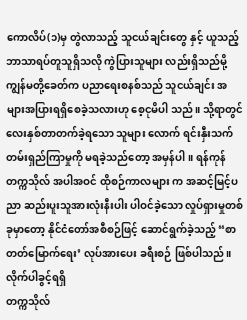ကောလိပ်(၁)မှ တွဲလာသည့် သူငယ်ချင်းတွေ နှင့် ယူသည့်ဘာသာရပ်တူသူရှိသလို ကွဲပြားသူများ လည်းရှိသည်မို့ ကျွန်မတို့ခေတ်က ပညာရေးစနစ်သည် သူငယ်ချင်း အများအပြားရရှိစေခဲ့သလားဟု စေ့ငုမိပါ သည်။ သို့ရာတွင် လေးနှစ်တာတက်ခဲ့ရသော သူများ လောက် ရင်းနှီးသက်တမ်းရှည်ကြာမှုကို မရခဲ့သည်တော့ အမှန်ပါ။ ရန်ကုန်တက္ကသိုလ် အပါအဝင် ထိုစဉ်ကာလများ က အဆင့်မြင့်ပညာ ဆည်းပူးသူအားလုံးနီးပါး ပါဝင်ခဲ့သော လှုပ်ရှားမှုတစ်ခုမှာတော့ နိုင်ငံတော်အစီစဉ်ဖြင့် ဆောင်ရွက်ခဲ့သည့် “စာတတ်မြောက်ရေး’ လုပ်အားပေး ခရီးစဉ် ဖြစ်ပါသည်။
လိုက်ပါခွင့်ရရှိ
တက္ကသိုလ်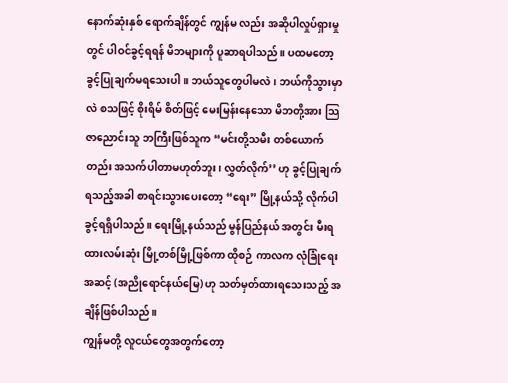နောက်ဆုံးနှစ် ရောက်ချိန်တွင် ကျွန်မ လည်း အဆိုပါလှုပ်ရှားမှုတွင် ပါဝင်ခွင့်ရရန် မိဘများကို ပူဆာရပါသည်။ ပထမတော့ ခွင့်ပြုချက်မရသေးပါ။ ဘယ်သူတွေပါမလဲ၊ ဘယ်ကိုသွားမှာလဲ စသဖြင့် စိုးရိမ် စိတ်ဖြင့် မေးမြန်းနေသော မိဘတို့အား သြဇာညောင်းသူ ဘကြီးဖြစ်သူက “မင်းတို့သမီး တစ်ယောက်တည်း အသက်ပါတာမဟုတ်ဘူး၊ လွှတ်လိုက်’’ ဟု ခွင့်ပြုချက် ရသည့်အခါ စာရင်းသွားပေးတော့ “ရေး” မြို့နယ်သို့ လိုက်ပါခွင့်ရရှိပါသည်။ ရေးမြို့နယ်သည် မွန်ပြည်နယ် အတွင်း မီးရထားလမ်းဆုံး မြို့တစ်မြို့ဖြစ်ကာ ထိုစဉ် ကာလက လုံခြုံရေးအဆင့် (အညိုရောင်နယ်မြေ) ဟု သတ်မှတ်ထားရသေးသည့် အချိန်ဖြစ်ပါသည်။
ကျွန်မတို့ လူငယ်တွေအတွက်တော့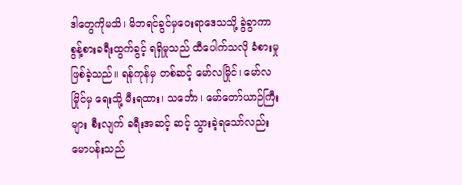ဒါတွေကိုမသိ၊ မိဘရင်ခွင်မှဝေးရာဒေသသို့ ခွဲခွာကာ စွန့်စားခရီးထွက်ခွင့် ရရှိမှုသည် ထီပေါက်သလို ခံစားမှုဖြစ်ခဲ့သည်။ ရန်ကုန်မှ တစ်ဆင့် မော်လမြိုင်၊ မော်လမြိုင်မှ ရေးသို့ မီးရထား၊ သင်္ဘော၊ မော်တော်ယာဉ်ကြီးများ စီးလျက် ခရီးအဆင့် ဆင့် သွားခဲ့ရသော်လည်း မောပန်းသည်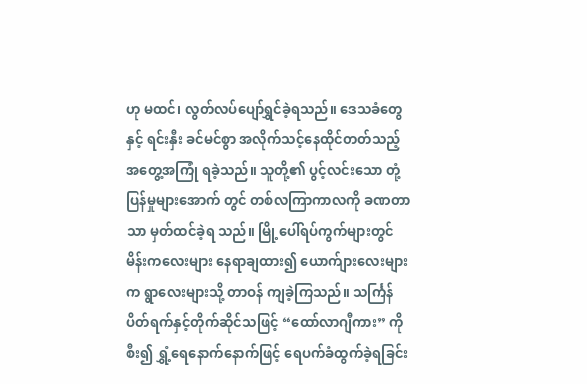ဟု မထင်၊ လွတ်လပ်ပျော်ရွှင်ခဲ့ရသည်။ ဒေသခံတွေနှင့် ရင်းနှီး ခင်မင်စွာ အလိုက်သင့်နေထိုင်တတ်သည့် အတွေ့အကြုံ ရခဲ့သည်။ သူတို့၏ ပွင့်လင်းသော တုံ့ပြန်မှုများအောက် တွင် တစ်လကြာကာလကို ခဏတာသာ မှတ်ထင်ခဲ့ရ သည်။ မြို့ပေါ်ရပ်ကွက်များတွင် မိန်းကလေးများ နေရာချထား၍ ယောက်ျားလေးများက ရွာလေးများသို့ တာဝန် ကျခဲ့ကြသည်။ သင်္ကြန်ပိတ်ရက်နှင့်တိုက်ဆိုင်သဖြင့် “ထော်လာဂျီကား” ကိုစီး၍ ရွှံ့ရေနောက်နောက်ဖြင့် ရေပက်ခံထွက်ခဲ့ရခြင်း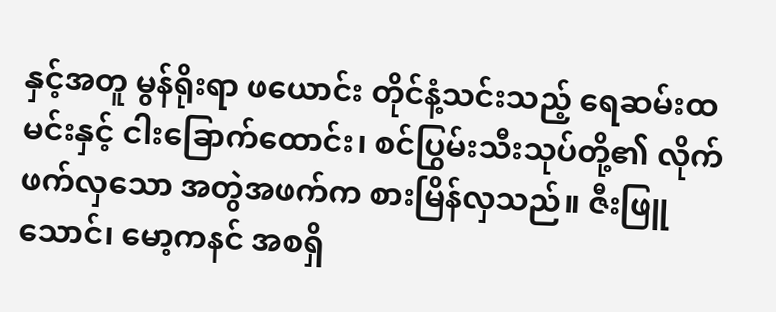နှင့်အတူ မွန်ရိုးရာ ဖယောင်း တိုင်နံ့သင်းသည့် ရေဆမ်းထမင်းနှင့် ငါးခြောက်ထောင်း၊ စင်ပြွမ်းသီးသုပ်တို့၏ လိုက်ဖက်လှသော အတွဲအဖက်က စားမြိန်လှသည်။ ဇီးဖြူသောင်၊ မော့ကနင် အစရှိ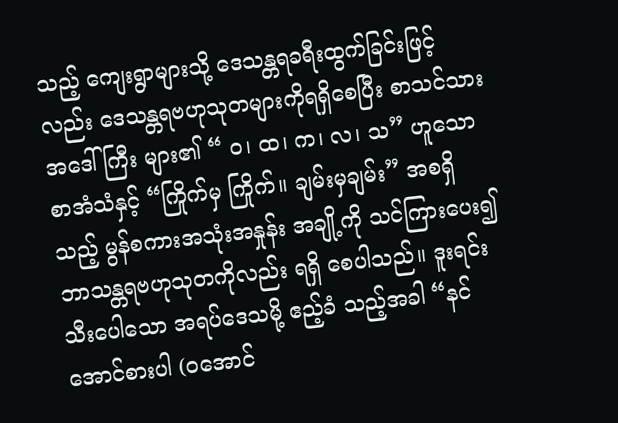သည့် ကျေးရွာများသို့ ဒေသန္တရခရီးထွက်ခြင်းဖြင့်လည်း ဒေသန္တရဗဟုသုတများကိုရရှိစေပြီး စာသင်သား အဒေါ်ကြီး များ၏ “ ဝ၊ ထ၊ က၊ လ၊ သ” ဟူသော စာအံသံနှင့် “ကြိုက်မှ ကြိုက်။ ချမ်းမှချမ်း” အစရှိသည့် မွန်စကားအသုံးအနှုန်း အချို့ကို သင်ကြားပေး၍ ဘာသန္တရဗဟုသုတကိုလည်း ရရှိ စေပါသည်။ ဒူးရင်းသီးပေါသော အရပ်ဒေသမို့ ဧည့်ခံ သည့်အခါ “နင်အောင်စားပါ (ဝအောင်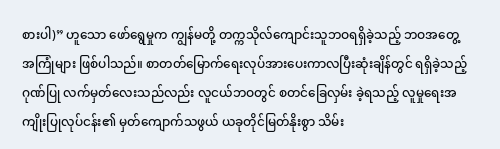စားပါ)” ဟူသော ဖော်ရွေမှုက ကျွန်မတို့ တက္ကသိုလ်ကျောင်းသူဘဝရရှိခဲ့သည့် ဘဝအတွေ့အကြုံများ ဖြစ်ပါသည်။ စာတတ်မြောက်ရေးလုပ်အားပေးကာလပြီးဆုံးချိန်တွင် ရရှိခဲ့သည့် ဂုဏ်ပြု လက်မှတ်လေးသည်လည်း လူငယ်ဘဝတွင် စတင်ခြေလှမ်း ခဲ့ရသည့် လူမှုရေးအကျိုးပြုလုပ်ငန်း၏ မှတ်ကျောက်သဖွယ် ယခုတိုင်မြတ်နိုးစွာ သိမ်း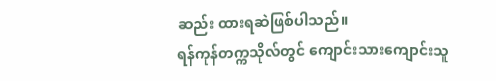ဆည်း ထားရဆဲဖြစ်ပါသည်။
ရန်ကုန်တက္ကသိုလ်တွင် ကျောင်းသားကျောင်းသူ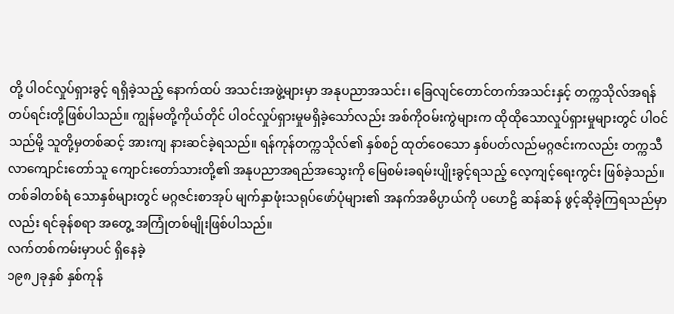တို့ ပါဝင်လှုပ်ရှားခွင့် ရရှိခဲ့သည့် နောက်ထပ် အသင်းအဖွဲ့များမှာ အနုပညာအသင်း၊ ခြေလျင်တောင်တက်အသင်းနှင့် တက္ကသိုလ်အရန်တပ်ရင်းတို့ဖြစ်ပါသည်။ ကျွန်မတို့ကိုယ်တိုင် ပါဝင်လှုပ်ရှားမှုမရှိခဲ့သော်လည်း အစ်ကိုဝမ်းကွဲများက ထိုထိုသောလှုပ်ရှားမှုများတွင် ပါဝင်သည်မို့ သူတို့မှတစ်ဆင့် အားကျ နားဆင်ခဲ့ရသည်။ ရန်ကုန်တက္ကသိုလ်၏ နှစ်စဉ် ထုတ်ဝေသော နှစ်ပတ်လည်မဂ္ဂဇင်းကလည်း တက္ကသီလာကျောင်းတော်သူ ကျောင်းတော်သားတို့၏ အနုပညာအရည်အသွေးကို မြေစမ်းခရမ်းပျိုးခွင့်ရသည့် လေ့ကျင့်ရေးကွင်း ဖြစ်ခဲ့သည်။ တစ်ခါတစ်ရံ သောနှစ်များတွင် မဂ္ဂဇင်းစာအုပ် မျက်နှာဖုံးသရုပ်ဖော်ပုံများ၏ အနက်အဓိပ္ပာယ်ကို ပဟေဠိ ဆန်ဆန် ဖွင့်ဆိုခဲ့ကြရသည်မှာလည်း ရင်ခုန်စရာ အတွေ့ အကြုံတစ်မျိုးဖြစ်ပါသည်။
လက်တစ်ကမ်းမှာပင် ရှိနေခဲ့
၁၉၈၂ခုနှစ် နှစ်ကုန်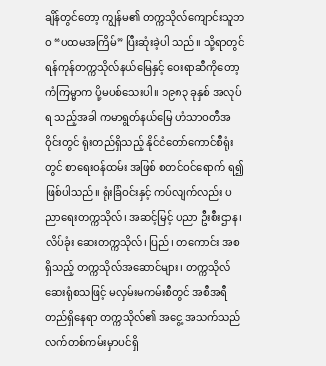ချိန်တွင်တော့ ကျွန်မ၏ တက္ကသိုလ်ကျောင်းသူဘဝ “ပထမအကြိမ်” ပြီးဆုံးခဲ့ပါ သည်။ သို့ရာတွင် ရန်ကုန်တက္ကသိုလ်နယ်မြေနှင့် ဝေးရာဆီကိုတော့ ကံကြမ္မာက ပို့မပစ်သေးပါ။ ၁၉၈၃ ခုနှစ် အလုပ်ရ သည့်အခါ ကမာရွတ်နယ်မြေ ဟံသာဝတီအဝိုင်းတွင် ရုံးတည်ရှိသည့် နိုင်ငံတော်ကောင်စီရုံးတွင် စာရေးဝန်ထမ်း အဖြစ် စတင်ဝင်ရောက် ရ၍ ဖြစ်ပါသည်။ ရုံးခြံဝင်းနှင့် ကပ်လျက်လည်း ပညာရေးတက္ကသိုလ်၊ အဆင့်မြင့် ပညာ ဦးစီးဌာန၊ လိပ်ခုံး ဆေးတက္ကသိုလ်၊ ပြည်၊ တကောင်း အစ ရှိသည့် တက္ကသိုလ်အဆောင်များ၊ တက္ကသိုလ်ဆေးရုံစသဖြင့် မလှမ်းမကမ်းစီတွင် အစီအရီတည်ရှိနေရာ တက္ကသိုလ်၏ အငွေ့ အသက်သည် လက်တစ်ကမ်းမှာပင်ရှိ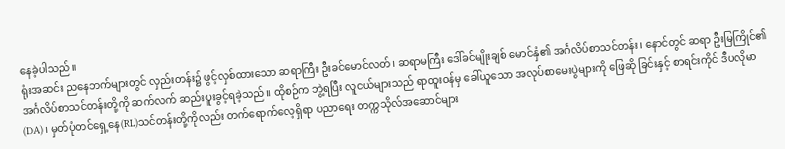နေခဲ့ပါသည်။
ရုံးအဆင်း ညနေဘက်များတွင် လှည်းတန်း၌ ဖွင့်လှစ်ထားသော ဆရာကြီး ဦးခင်မောင်လတ်၊ ဆရာမကြီး ဒေါ်ခင်မျိုးချစ် မောင်နှံ၏ အင်္ဂလိပ်စာသင်တန်း၊ နောင်တွင် ဆရာ ဦးမြကြိုင်၏ အင်္ဂလိပ်စာသင်တန်းတို့ကို ဆက်လက် ဆည်းပူးခွင့်ရခဲ့သည်။ ထိုစဉ်က ဘွဲ့ရပြီး လူငယ်များသည် ရာထူးဝန်မှ ခေါ်ယူသော အလုပ်စာမေးပွဲများကို ဖြေဆို ခြင်းနှင့် စာရင်းကိုင် ဒီပလိုမာ(DA)၊ မှတ်ပုံတင်ရှေ့နေ(RL)သင်တန်းတို့ကိုလည်း တက်ရောက်လေ့ရှိရာ ပညာရေး တက္ကသိုလ်အဆောင်များ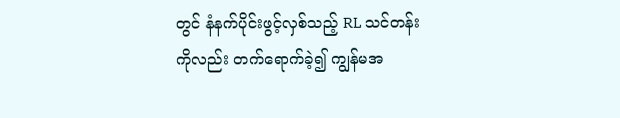တွင် နံနက်ပိုင်းဖွင့်လှစ်သည့် RL သင်တန်းကိုလည်း တက်ရောက်ခဲ့၍ ကျွန်မအ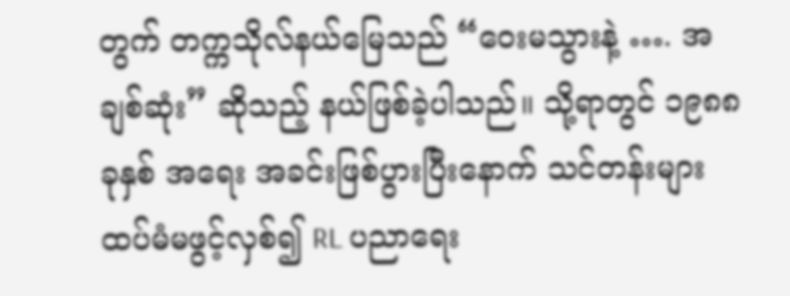တွက် တက္ကသိုလ်နယ်မြေသည် “ဝေးမသွားနဲ့ …. အချစ်ဆုံး” ဆိုသည့် နယ်ဖြစ်ခဲ့ပါသည်။ သို့ရာတွင် ၁၉၈၈ ခုနှစ် အရေး အခင်းဖြစ်ပွားပြီးနောက် သင်တန်းများ ထပ်မံမဖွင့်လှစ်၍ RL ပညာရေး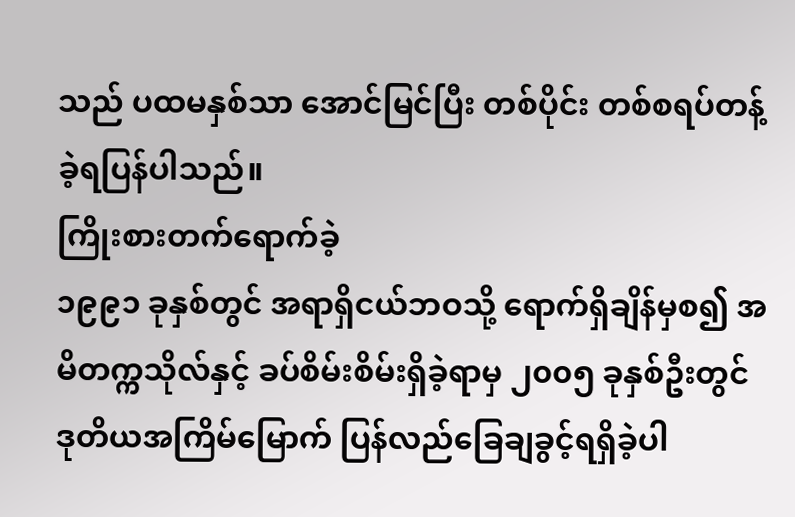သည် ပထမနှစ်သာ အောင်မြင်ပြီး တစ်ပိုင်း တစ်စရပ်တန့်ခဲ့ရပြန်ပါသည်။
ကြိုးစားတက်ရောက်ခဲ့
၁၉၉၁ ခုနှစ်တွင် အရာရှိငယ်ဘဝသို့ ရောက်ရှိချိန်မှစ၍ အမိတက္ကသိုလ်နှင့် ခပ်စိမ်းစိမ်းရှိခဲ့ရာမှ ၂၀၀၅ ခုနှစ်ဦးတွင် ဒုတိယအကြိမ်မြောက် ပြန်လည်ခြေချခွင့်ရရှိခဲ့ပါ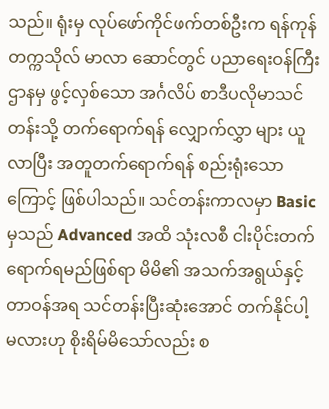သည်။ ရုံးမှ လုပ်ဖော်ကိုင်ဖက်တစ်ဦးက ရန်ကုန်တက္ကသိုလ် မာလာ ဆောင်တွင် ပညာရေးဝန်ကြီးဌာနမှ ဖွင့်လှစ်သော အင်္ဂလိပ် စာဒီပလိုမာသင်တန်းသို့ တက်ရောက်ရန် လျှောက်လွှာ များ ယူလာပြီး အတူတက်ရောက်ရန် စည်းရုံးသောကြောင့် ဖြစ်ပါသည်။ သင်တန်းကာလမှာ Basic မှသည် Advanced အထိ သုံးလစီ ငါးပိုင်းတက်ရောက်ရမည်ဖြစ်ရာ မိမိ၏ အသက်အရွယ်နှင့် တာဝန်အရ သင်တန်းပြီးဆုံးအောင် တက်နိုင်ပါ့မလားဟု စိုးရိမ်မိသော်လည်း စ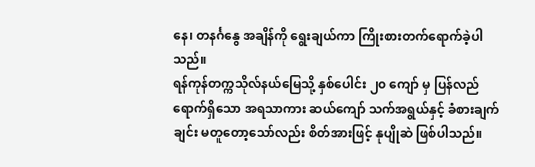နေ၊ တနင်္ဂနွေ အချိန်ကို ရွေးချယ်ကာ ကြိုးစားတက်ရောက်ခဲ့ပါသည်။
ရန်ကုန်တက္ကသိုလ်နယ်မြေသို့ နှစ်ပေါင်း ၂၀ ကျော် မှ ပြန်လည်ရောက်ရှိသော အရသာကား ဆယ်ကျော် သက်အရွယ်နှင့် ခံစားချက်ချင်း မတူတော့သော်လည်း စိတ်အားဖြင့် နုပျိုဆဲ ဖြစ်ပါသည်။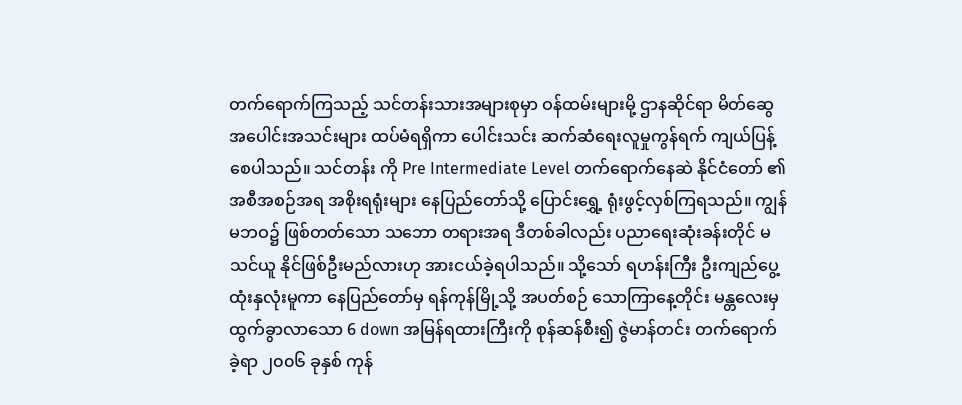တက်ရောက်ကြသည့် သင်တန်းသားအများစုမှာ ဝန်ထမ်းများမို့ ဌာနဆိုင်ရာ မိတ်ဆွေအပေါင်းအသင်းများ ထပ်မံရရှိကာ ပေါင်းသင်း ဆက်ဆံရေးလူမှုကွန်ရက် ကျယ်ပြန့်စေပါသည်။ သင်တန်း ကို Pre Intermediate Level တက်ရောက်နေဆဲ နိုင်ငံတော် ၏ အစီအစဉ်အရ အစိုးရရုံးများ နေပြည်တော်သို့ ပြောင်းရွှေ့ ရုံးဖွင့်လှစ်ကြရသည်။ ကျွန်မဘဝ၌ ဖြစ်တတ်သော သဘော တရားအရ ဒီတစ်ခါလည်း ပညာရေးဆုံးခန်းတိုင် မသင်ယူ နိုင်ဖြစ်ဦးမည်လားဟု အားငယ်ခဲ့ရပါသည်။ သို့သော် ရဟန်းကြီး ဦးကျည်ပွေ့ထုံးနှလုံးမူကာ နေပြည်တော်မှ ရန်ကုန်မြို့သို့ အပတ်စဉ် သောကြာနေ့တိုင်း မန္တလေးမှ ထွက်ခွာလာသော 6 down အမြန်ရထားကြီးကို စုန်ဆန်စီး၍ ဇွဲမာန်တင်း တက်ရောက်ခဲ့ရာ ၂၀၀၆ ခုနှစ် ကုန်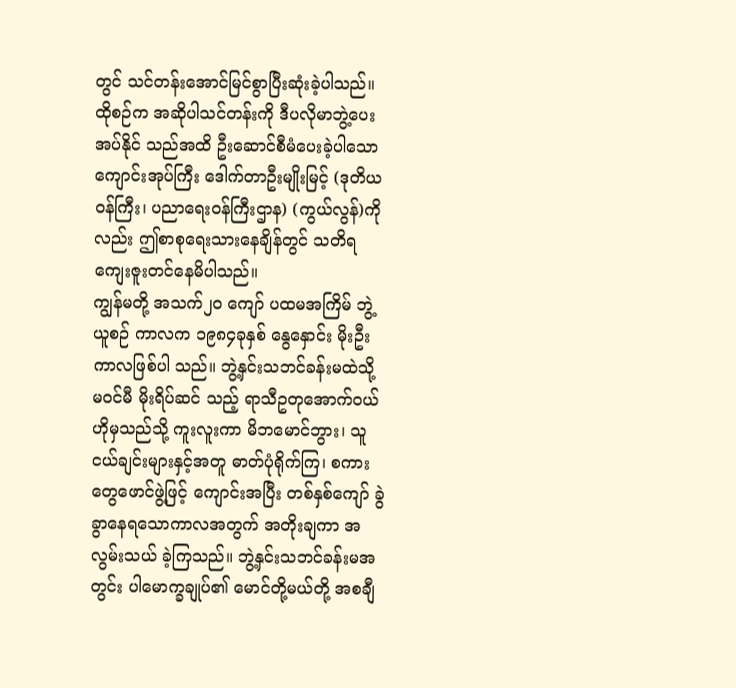တွင် သင်တန်းအောင်မြင်စွာပြီးဆုံးခဲ့ပါသည်။ ထိုစဉ်က အဆိုပါသင်တန်းကို ဒီပလိုမာဘွဲ့ပေးအပ်နိုင် သည်အထိ ဦးဆောင်စီမံပေးခဲ့ပါသော ကျောင်းအုပ်ကြီး ဒေါက်တာဦးမျိုးမြင့် (ဒုတိယဝန်ကြီး၊ ပညာရေးဝန်ကြီးဌာန) (ကွယ်လွန်)ကိုလည်း ဤစာစုရေးသားနေချိန်တွင် သတိရ ကျေးဇူးတင်နေမိပါသည်။
ကျွန်မတို့ အသက်၂၀ ကျော် ပထမအကြိမ် ဘွဲ့ယူစဉ် ကာလက ၁၉၈၄ခုနှစ် နွေနှောင်း မိုးဦးကာလဖြစ်ပါ သည်။ ဘွဲ့နှင်းသဘင်ခန်းမထဲသို့ မဝင်မီ မိုးရိပ်ဆင် သည့် ရာသီဥတုအောက်ဝယ် ဟိုမှသည်သို့ ကူးလူးကာ မိဘမောင်ဘွား၊ သူငယ်ချင်းများနှင့်အတူ ဓာတ်ပုံရိုက်ကြ၊ စကားတွေဖောင်ဖွဲ့ဖြင့် ကျောင်းအပြီး တစ်နှစ်ကျော် ခွဲခွာနေရသောကာလအတွက် အတိုးချကာ အလွမ်းသယ် ခဲ့ကြသည်။ ဘွဲ့နှင်းသဘင်ခန်းမအတွင်း ပါမောက္ခချုပ်၏ မောင်တို့မယ်တို့ အစချီ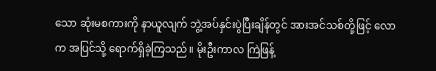သော ဆုံးမစကားကို နာယူလျက် ဘွဲ့အပ်နှင်းပွဲပြီးချိန်တွင် အားအင်သစ်တို့ဖြင့် လောက အပြင်သို့ ရောက်ရှိခဲ့ကြသည်။ မိုးဦးကာလ ကြဲဖြန့်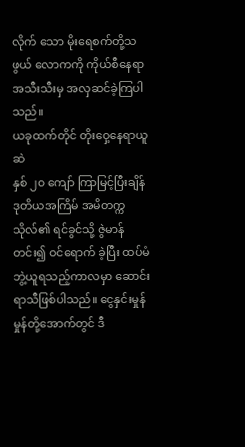လိုက် သော မိုးရေစက်တို့သဖွယ် လောကကို ကိုယ်စီနေရာ အသီးသီးမှ အလှဆင်ခဲ့ကြပါသည်။
ယခုထက်တိုင် တိုးဝှေ့နေရာယူဆဲ
နှစ် ၂၀ ကျော် ကြာမြင့်ပြီးချိန် ဒုတိယအကြိမ် အမိတက္ကသိုလ်၏ ရင်ခွင်သို့ ဇွဲမာန်တင်း၍ ဝင်ရောက် ခဲ့ပြီး ထပ်မံဘွဲ့ယူရသည့်ကာလမှာ ဆောင်းရာသီဖြစ်ပါသည်။ ငွေနှင်းမှုန်မှုန်တို့အောက်တွင် ဒီ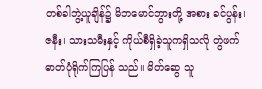တစ်ခါဘွဲ့ယူချိန်၌ မိဘမောင်ဘွားတို့ အစား ခင်ပွန်း၊ ဇနီး၊ သားသမီးနှင့် ကိုယ်စီရှိခဲ့သူကရှိသလို တွဲဖက်ဓာတ်ပုံရိုက်ကြပြန် သည်။ မိတ်ဆွေ သူ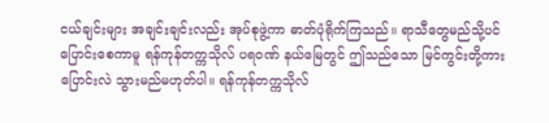ငယ်ချင်းများ အချင်းချင်းလည်း အုပ်စုဖွဲ့ကာ ဓာတ်ပုံရိုက်ကြသည်။ ရာသီတွေမည်သို့ပင် ပြောင်းစေကာမူ ရန်ကုန်တက္ကသိုလ် ပရဝဏ် နယ်မြေတွင် ဤသည်သော မြင်ကွင်းတို့ကား ပြောင်းလဲ သွားမည်မဟုတ်ပါ။ ရန်ကုန်တက္ကသိုလ်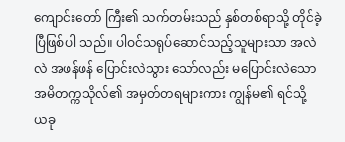ကျောင်းတော် ကြီး၏ သက်တမ်းသည် နှစ်တစ်ရာသို့ တိုင်ခဲ့ပြီဖြစ်ပါ သည်။ ပါဝင်သရုပ်ဆောင်သည့်သူများသာ အလဲလဲ အဖန်ဖန် ပြောင်းလဲသွား သော်လည်း မပြောင်းလဲသော အမိတက္ကသိုလ်၏ အမှတ်တရများကား ကျွန်မ၏ ရင်သို့ ယခု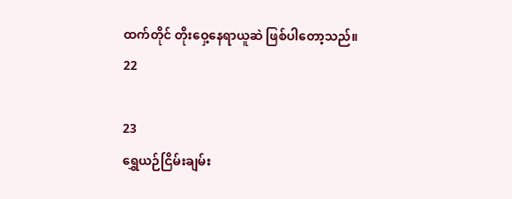ထက်တိုင် တိုးဝှေ့နေရာယူဆဲ ဖြစ်ပါတော့သည်။
22

23
ရွှေယဉ်ငြိမ်းချမ်း